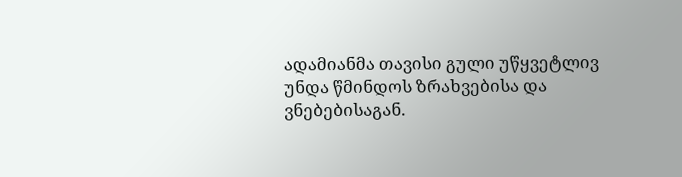ადამიანმა თავისი გული უწყვეტლივ უნდა წმინდოს ზრახვებისა და ვნებებისაგან.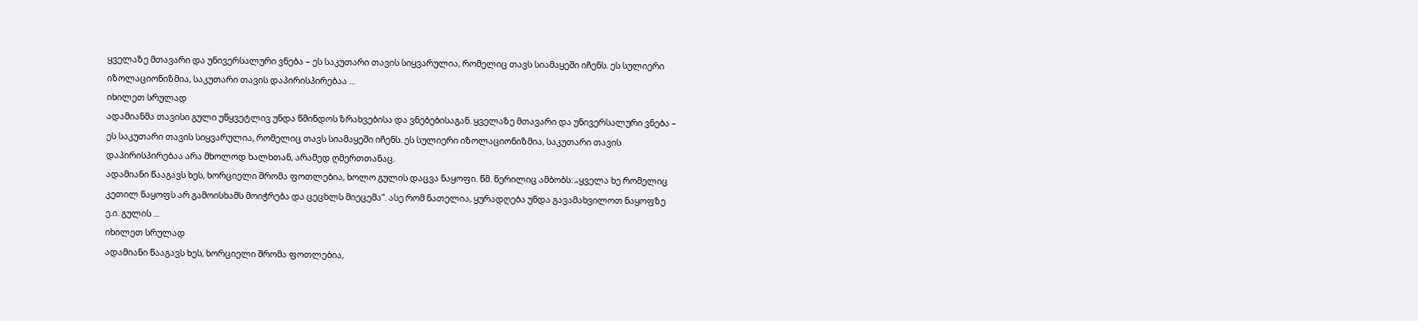ყველაზე მთავარი და უნივერსალური ვნება – ეს საკუთარი თავის სიყვარულია, რომელიც თავს სიამაყეში იჩენს. ეს სულიერი იზოლაციონიზმია, საკუთარი თავის დაპირისპირებაა ...
იხილეთ სრულად
ადამიანმა თავისი გული უწყვეტლივ უნდა წმინდოს ზრახვებისა და ვნებებისაგან. ყველაზე მთავარი და უნივერსალური ვნება – ეს საკუთარი თავის სიყვარულია, რომელიც თავს სიამაყეში იჩენს. ეს სულიერი იზოლაციონიზმია, საკუთარი თავის დაპირისპირებაა არა მხოლოდ ხალხთან, არამედ ღმერთთანაც.
ადამიანი წააგავს ხეს, ხორციელი შრომა ფოთლებია, ხოლო გულის დაცვა ნაყოფი. წმ. წერილიც ამბობს: „ყველა ხე რომელიც კეთილ ნაყოფს არ გამოისხამს მოიჭრება და ცეცხლს მიეცემა“. ასე რომ ნათელია, ყურადღება უნდა გავამახვილოთ ნაყოფზე ე.ი. გულის ...
იხილეთ სრულად
ადამიანი წააგავს ხეს, ხორციელი შრომა ფოთლებია,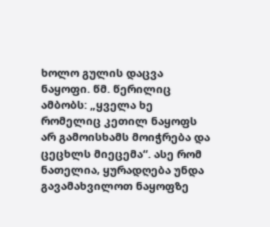ხოლო გულის დაცვა ნაყოფი. წმ. წერილიც ამბობს: „ყველა ხე რომელიც კეთილ ნაყოფს არ გამოისხამს მოიჭრება და ცეცხლს მიეცემა“. ასე რომ ნათელია, ყურადღება უნდა გავამახვილოთ ნაყოფზე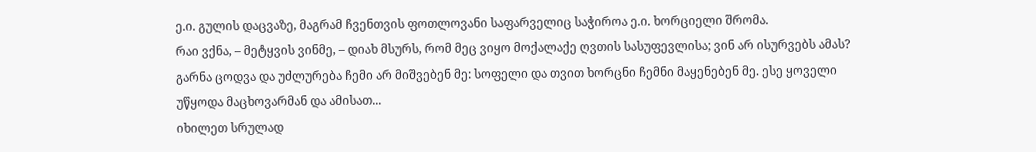ე.ი. გულის დაცვაზე, მაგრამ ჩვენთვის ფოთლოვანი საფარველიც საჭიროა ე.ი. ხორციელი შრომა.
რაი ვქნა, – მეტყვის ვინმე, – დიახ მსურს, რომ მეც ვიყო მოქალაქე ღვთის სასუფევლისა; ვინ არ ისურვებს ამას? გარნა ცოდვა და უძლურება ჩემი არ მიშვებენ მე: სოფელი და თვით ხორცნი ჩემნი მაყენებენ მე. ესე ყოველი უწყოდა მაცხოვარმან და ამისათ...
იხილეთ სრულად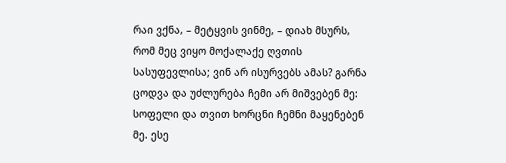რაი ვქნა, – მეტყვის ვინმე, – დიახ მსურს, რომ მეც ვიყო მოქალაქე ღვთის სასუფევლისა; ვინ არ ისურვებს ამას? გარნა ცოდვა და უძლურება ჩემი არ მიშვებენ მე: სოფელი და თვით ხორცნი ჩემნი მაყენებენ მე. ესე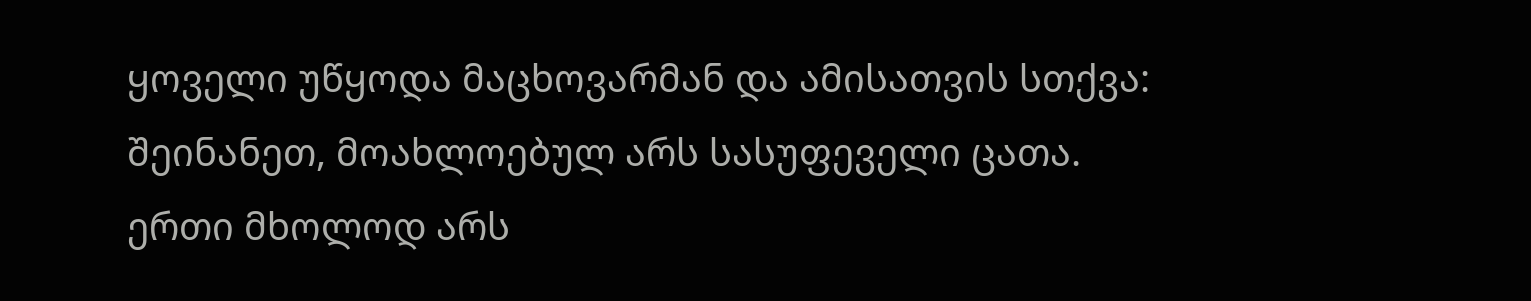ყოველი უწყოდა მაცხოვარმან და ამისათვის სთქვა: შეინანეთ, მოახლოებულ არს სასუფეველი ცათა. ერთი მხოლოდ არს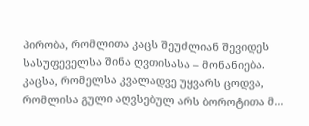პირობა, რომლითა კაცს შეუძლიან შევიდეს სასუფეველსა შინა ღვთისასა – მონანიება. კაცსა, რომელსა კვალადვე უყვარს ცოდვა, რომლისა გული აღვსებულ არს ბოროტითა მ...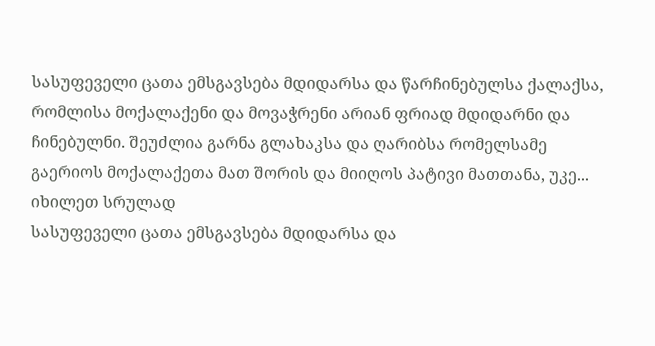სასუფეველი ცათა ემსგავსება მდიდარსა და წარჩინებულსა ქალაქსა, რომლისა მოქალაქენი და მოვაჭრენი არიან ფრიად მდიდარნი და ჩინებულნი. შეუძლია გარნა გლახაკსა და ღარიბსა რომელსამე გაერიოს მოქალაქეთა მათ შორის და მიიღოს პატივი მათთანა, უკე...
იხილეთ სრულად
სასუფეველი ცათა ემსგავსება მდიდარსა და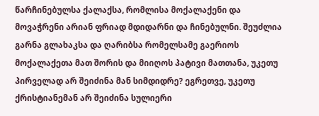წარჩინებულსა ქალაქსა, რომლისა მოქალაქენი და მოვაჭრენი არიან ფრიად მდიდარნი და ჩინებულნი. შეუძლია გარნა გლახაკსა და ღარიბსა რომელსამე გაერიოს მოქალაქეთა მათ შორის და მიიღოს პატივი მათთანა, უკეთუ პირველად არ შეიძინა მან სიმდიდრე? ეგრეთვე, უკეთუ ქრისტიანემან არ შეიძინა სულიერი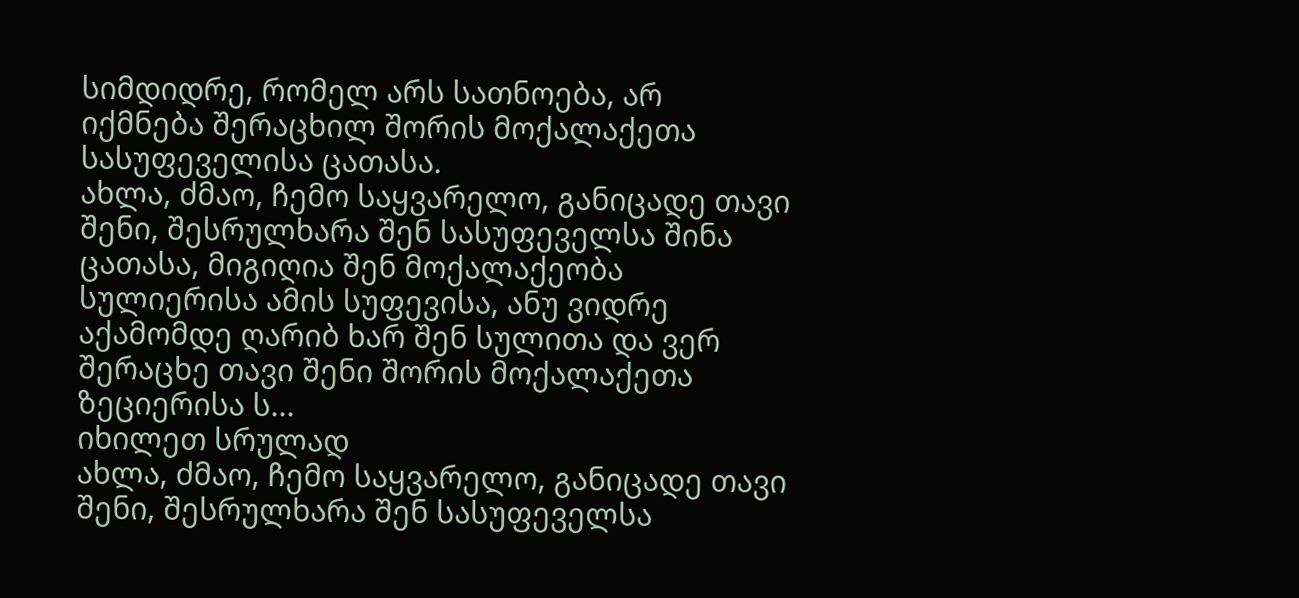სიმდიდრე, რომელ არს სათნოება, არ იქმნება შერაცხილ შორის მოქალაქეთა სასუფეველისა ცათასა.
ახლა, ძმაო, ჩემო საყვარელო, განიცადე თავი შენი, შესრულხარა შენ სასუფეველსა შინა ცათასა, მიგიღია შენ მოქალაქეობა სულიერისა ამის სუფევისა, ანუ ვიდრე აქამომდე ღარიბ ხარ შენ სულითა და ვერ შერაცხე თავი შენი შორის მოქალაქეთა ზეციერისა ს...
იხილეთ სრულად
ახლა, ძმაო, ჩემო საყვარელო, განიცადე თავი შენი, შესრულხარა შენ სასუფეველსა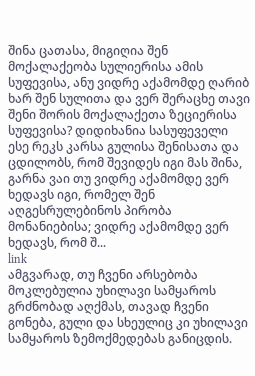შინა ცათასა, მიგიღია შენ მოქალაქეობა სულიერისა ამის სუფევისა, ანუ ვიდრე აქამომდე ღარიბ ხარ შენ სულითა და ვერ შერაცხე თავი შენი შორის მოქალაქეთა ზეციერისა სუფევისა? დიდიხანია სასუფეველი ესე რეკს კარსა გულისა შენისათა და ცდილობს, რომ შევიდეს იგი მას შინა, გარნა ვაი თუ ვიდრე აქამომდე ვერ ხედავს იგი, რომელ შენ აღგესრულებინოს პირობა მონანიებისა; ვიდრე აქამომდე ვერ ხედავს, რომ შ...
link
ამგვარად, თუ ჩვენი არსებობა მოკლებულია უხილავი სამყაროს გრძნობად აღქმას, თავად ჩვენი გონება, გული და სხეულიც კი უხილავი სამყაროს ზემოქმედებას განიცდის.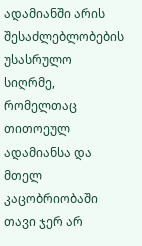ადამიანში არის შესაძლებლობების უსასრულო სიღრმე, რომელთაც თითოეულ ადამიანსა და მთელ კაცობრიობაში თავი ჯერ არ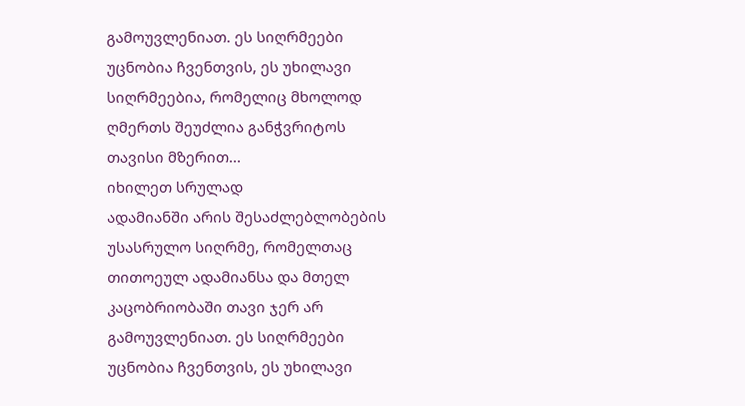გამოუვლენიათ. ეს სიღრმეები უცნობია ჩვენთვის, ეს უხილავი სიღრმეებია, რომელიც მხოლოდ ღმერთს შეუძლია განჭვრიტოს თავისი მზერით...
იხილეთ სრულად
ადამიანში არის შესაძლებლობების უსასრულო სიღრმე, რომელთაც თითოეულ ადამიანსა და მთელ კაცობრიობაში თავი ჯერ არ გამოუვლენიათ. ეს სიღრმეები უცნობია ჩვენთვის, ეს უხილავი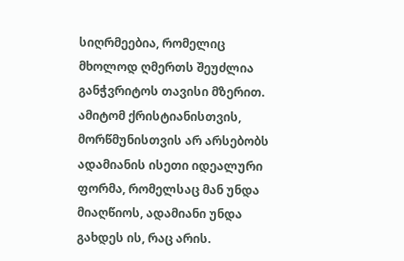სიღრმეებია, რომელიც მხოლოდ ღმერთს შეუძლია განჭვრიტოს თავისი მზერით. ამიტომ ქრისტიანისთვის, მორწმუნისთვის არ არსებობს ადამიანის ისეთი იდეალური ფორმა, რომელსაც მან უნდა მიაღწიოს, ადამიანი უნდა გახდეს ის, რაც არის.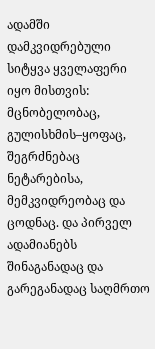ადამში დამკვიდრებული სიტყვა ყველაფერი იყო მისთვის: მცნობელობაც, გულისხმის–ყოფაც, შეგრძნებაც ნეტარებისა, მემკვიდრეობაც და ცოდნაც. და პირველ ადამიანებს შინაგანადაც და გარეგანადაც საღმრთო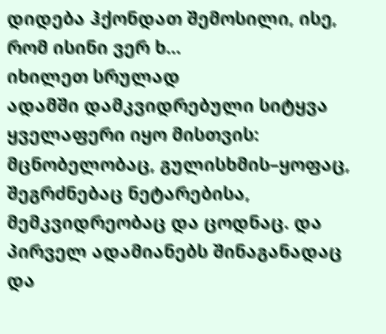დიდება ჰქონდათ შემოსილი, ისე, რომ ისინი ვერ ხ...
იხილეთ სრულად
ადამში დამკვიდრებული სიტყვა ყველაფერი იყო მისთვის: მცნობელობაც, გულისხმის–ყოფაც, შეგრძნებაც ნეტარებისა, მემკვიდრეობაც და ცოდნაც. და პირველ ადამიანებს შინაგანადაც და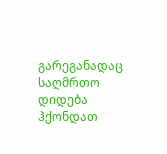გარეგანადაც საღმრთო დიდება ჰქონდათ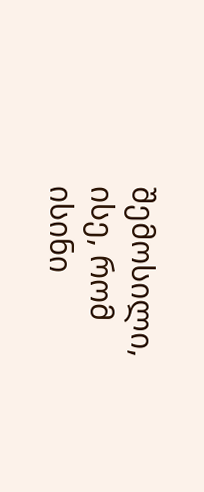შემოსილი, ისე, რომ ისინი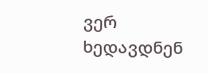ვერ ხედავდნენ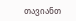თავიანთ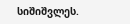სიშიშვლეს.